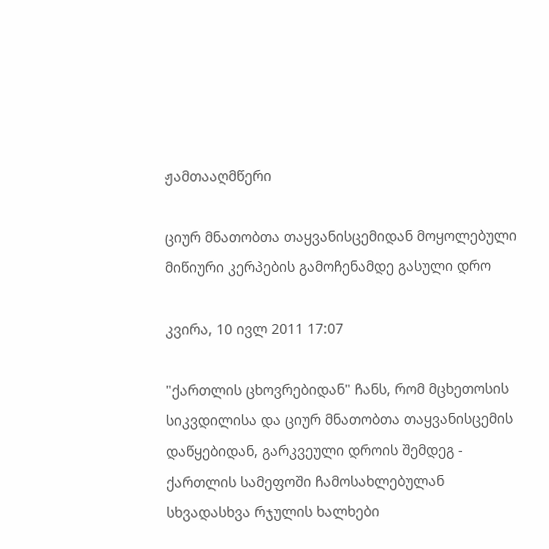ჟამთააღმწერი

ციურ მნათობთა თაყვანისცემიდან მოყოლებული მიწიური კერპების გამოჩენამდე გასული დრო

კვირა, 10 ივლ 2011 17:07

"ქართლის ცხოვრებიდან" ჩანს, რომ მცხეთოსის სიკვდილისა და ციურ მნათობთა თაყვანისცემის დაწყებიდან, გარკვეული დროის შემდეგ - ქართლის სამეფოში ჩამოსახლებულან სხვადასხვა რჯულის ხალხები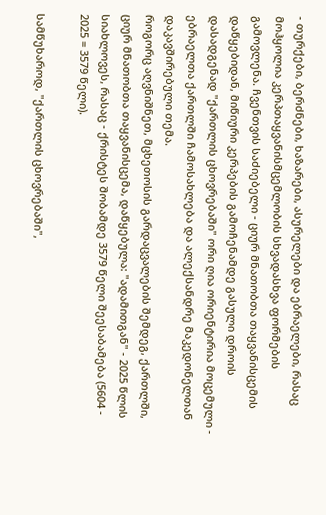- თურქები, ბერძნები, ხაზარები, ასურელები და ებრაელები, რასაც მოჰყოლია კერპთაყვანისმცემლობის სხვადასხვა ფორმების გამოვლენა. ჩვენთვის საძიებელი - ციურ მნათობთა თაყვანისცემის დაწყებიდან, მიწიური კერპების გამოჩენამდე გასული დროის დასადგენად "ქართლის ცხოვრებაში" ორი ღია ორიენტირია მოცემული - ებრაელთა ქართლში ჩამოსახლება და ალექსანდრე მაკედონელთან დაკავშირებული თემა.
როგორც აღვნიშნეთ, მცხეთოსის გარდაცვალების შემდეგ, ქართლში, ციურ მნათობთა თაყვანისცემა, დაწყებულა: "ადამითგან" - 2025 წლის სიახლოვეს, რასაც - ქრისტეს შობამდე 3579 წელი შეესაბამება (5604 - 2025 = 3579 წელი).

სამწუხაროდ, "ქართლის ცხოვრებაში",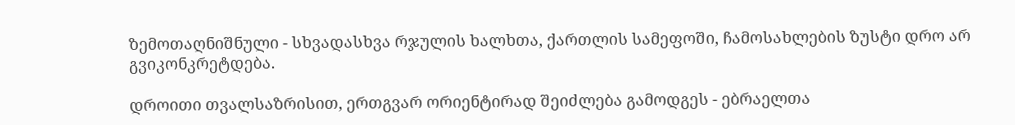ზემოთაღნიშნული - სხვადასხვა რჯულის ხალხთა, ქართლის სამეფოში, ჩამოსახლების ზუსტი დრო არ გვიკონკრეტდება.

დროითი თვალსაზრისით, ერთგვარ ორიენტირად შეიძლება გამოდგეს - ებრაელთა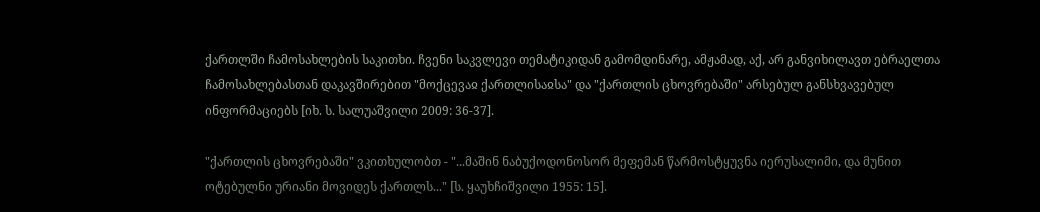ქართლში ჩამოსახლების საკითხი. ჩვენი საკვლევი თემატიკიდან გამომდინარე, ამჟამად, აქ, არ განვიხილავთ ებრაელთა ჩამოსახლებასთან დაკავშირებით "მოქცევაჲ ქართლისაჲსა" და "ქართლის ცხოვრებაში" არსებულ განსხვავებულ ინფორმაციებს [იხ. ს. სალუაშვილი 2009: 36-37].

"ქართლის ცხოვრებაში" ვკითხულობთ - "...მაშინ ნაბუქოდონოსორ მეფემან წარმოსტყუვნა იერუსალიმი, და მუნით ოტებულნი ურიანი მოვიდეს ქართლს..." [ს. ყაუხჩიშვილი 1955: 15].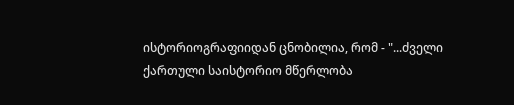ისტორიოგრაფიიდან ცნობილია, რომ - "...ძველი ქართული საისტორიო მწერლობა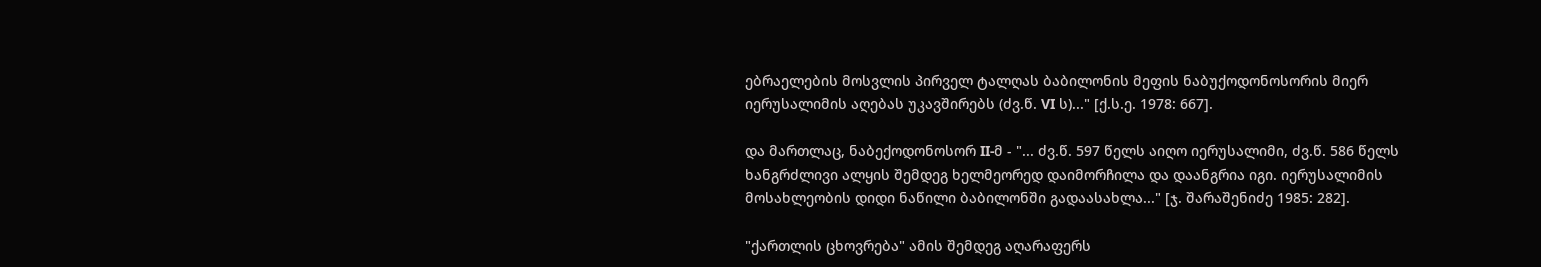ებრაელების მოსვლის პირველ ტალღას ბაბილონის მეფის ნაბუქოდონოსორის მიერ იერუსალიმის აღებას უკავშირებს (ძვ.წ. VI ს)..." [ქ.ს.ე. 1978: 667].

და მართლაც, ნაბექოდონოსორ II-მ - "... ძვ.წ. 597 წელს აიღო იერუსალიმი, ძვ.წ. 586 წელს ხანგრძლივი ალყის შემდეგ ხელმეორედ დაიმორჩილა და დაანგრია იგი. იერუსალიმის მოსახლეობის დიდი ნაწილი ბაბილონში გადაასახლა..." [ჯ. შარაშენიძე 1985: 282].

"ქართლის ცხოვრება" ამის შემდეგ აღარაფერს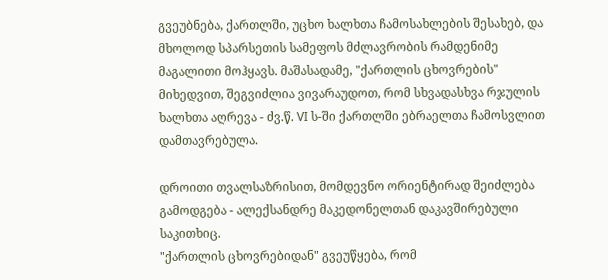გვეუბნება, ქართლში, უცხო ხალხთა ჩამოსახლების შესახებ, და მხოლოდ სპარსეთის სამეფოს მძლავრობის რამდენიმე მაგალითი მოჰყავს. მაშასადამე, "ქართლის ცხოვრების" მიხედვით, შეგვიძლია ვივარაუდოთ, რომ სხვადასხვა რჯულის ხალხთა აღრევა - ძვ.წ. VI ს-ში ქართლში ებრაელთა ჩამოსვლით დამთავრებულა.

დროითი თვალსაზრისით, მომდევნო ორიენტირად შეიძლება გამოდგება - ალექსანდრე მაკედონელთან დაკავშირებული საკითხიც.
"ქართლის ცხოვრებიდან" გვეუწყება, რომ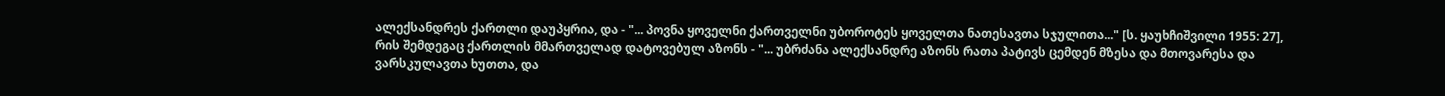ალექსანდრეს ქართლი დაუპყრია, და - "... პოვნა ყოველნი ქართველნი უბოროტეს ყოველთა ნათესავთა სჯულითა..." [ს. ყაუხჩიშვილი 1955: 27], რის შემდეგაც ქართლის მმართველად დატოვებულ აზონს - "... უბრძანა ალექსანდრე აზონს რათა პატივს ცემდენ მზესა და მთოვარესა და ვარსკულავთა ხუთთა, და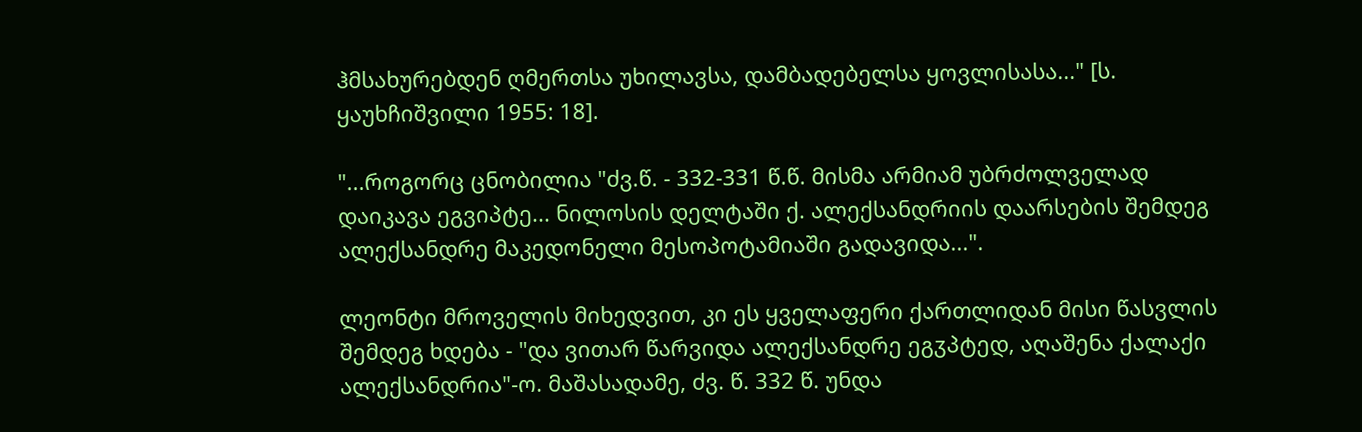ჰმსახურებდენ ღმერთსა უხილავსა, დამბადებელსა ყოვლისასა..." [ს. ყაუხჩიშვილი 1955: 18].

"...როგორც ცნობილია "ძვ.წ. - 332-331 წ.წ. მისმა არმიამ უბრძოლველად დაიკავა ეგვიპტე... ნილოსის დელტაში ქ. ალექსანდრიის დაარსების შემდეგ ალექსანდრე მაკედონელი მესოპოტამიაში გადავიდა...".

ლეონტი მროველის მიხედვით, კი ეს ყველაფერი ქართლიდან მისი წასვლის შემდეგ ხდება - "და ვითარ წარვიდა ალექსანდრე ეგჳპტედ, აღაშენა ქალაქი ალექსანდრია"-ო. მაშასადამე, ძვ. წ. 332 წ. უნდა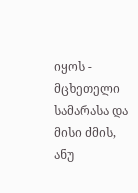იყოს - მცხეთელი სამარასა და მისი ძმის, ანუ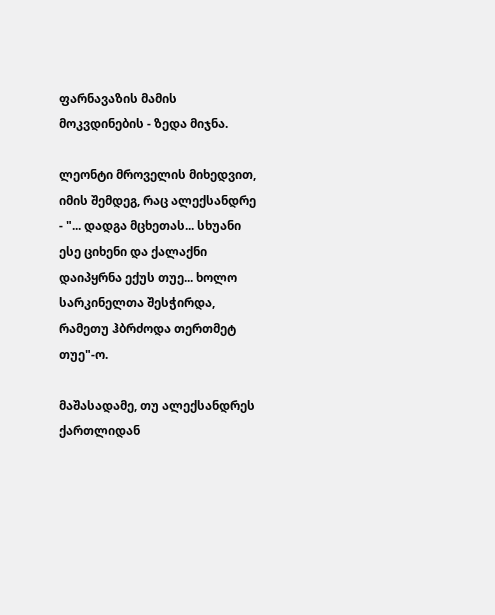ფარნავაზის მამის მოკვდინების - ზედა მიჯნა.

ლეონტი მროველის მიხედვით, იმის შემდეგ, რაც ალექსანდრე - "... დადგა მცხეთას... სხუანი ესე ციხენი და ქალაქნი დაიპყრნა ექუს თუე... ხოლო სარკინელთა შესჭირდა, რამეთუ ჰბრძოდა თერთმეტ თუე"-ო.

მაშასადამე, თუ ალექსანდრეს ქართლიდან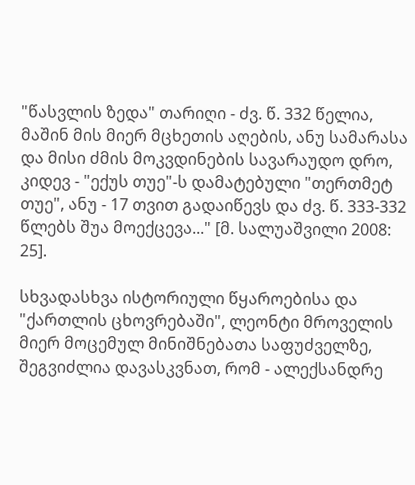"წასვლის ზედა" თარიღი - ძვ. წ. 332 წელია, მაშინ მის მიერ მცხეთის აღების, ანუ სამარასა და მისი ძმის მოკვდინების სავარაუდო დრო, კიდევ - "ექუს თუე"-ს დამატებული "თერთმეტ თუე", ანუ - 17 თვით გადაიწევს და ძვ. წ. 333-332 წლებს შუა მოექცევა..." [მ. სალუაშვილი 2008: 25].

სხვადასხვა ისტორიული წყაროებისა და "ქართლის ცხოვრებაში", ლეონტი მროველის მიერ მოცემულ მინიშნებათა საფუძველზე, შეგვიძლია დავასკვნათ, რომ - ალექსანდრე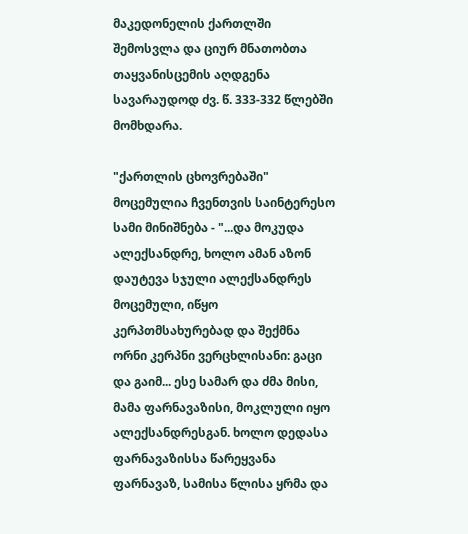მაკედონელის ქართლში შემოსვლა და ციურ მნათობთა თაყვანისცემის აღდგენა სავარაუდოდ ძვ. წ. 333-332 წლებში მომხდარა.

"ქართლის ცხოვრებაში" მოცემულია ჩვენთვის საინტერესო სამი მინიშნება - "...და მოკუდა ალექსანდრე, ხოლო ამან აზონ დაუტევა სჯული ალექსანდრეს მოცემული, იწყო კერპთმსახურებად და შექმნა ორნი კერპნი ვერცხლისანი: გაცი და გაიმ... ესე სამარ და ძმა მისი, მამა ფარნავაზისი, მოკლული იყო ალექსანდრესგან. ხოლო დედასა ფარნავაზისსა წარეყვანა ფარნავაზ, სამისა წლისა ყრმა და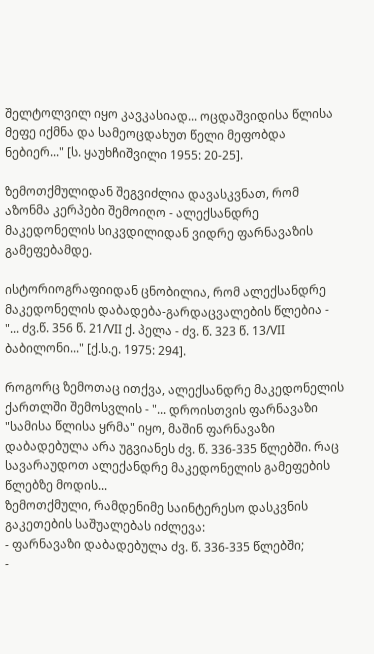შელტოლვილ იყო კავკასიად... ოცდაშვიდისა წლისა მეფე იქმნა და სამეოცდახუთ წელი მეფობდა ნებიერ..." [ს. ყაუხჩიშვილი 1955: 20-25].

ზემოთქმულიდან შეგვიძლია დავასკვნათ, რომ აზონმა კერპები შემოიღო - ალექსანდრე მაკედონელის სიკვდილიდან ვიდრე ფარნავაზის გამეფებამდე.

ისტორიოგრაფიიდან ცნობილია, რომ ალექსანდრე მაკედონელის დაბადება-გარდაცვალების წლებია - "... ძვ.წ. 356 წ. 21/VII ქ. პელა - ძვ. წ. 323 წ. 13/VII ბაბილონი..." [ქ.ს.ე. 1975: 294].

როგორც ზემოთაც ითქვა, ალექსანდრე მაკედონელის ქართლში შემოსვლის - "... დროისთვის ფარნავაზი "სამისა წლისა ყრმა" იყო, მაშინ ფარნავაზი დაბადებულა არა უგვიანეს ძვ. წ. 336-335 წლებში. რაც სავარაუდოთ ალექანდრე მაკედონელის გამეფების წლებზე მოდის...
ზემოთქმული, რამდენიმე საინტერესო დასკვნის გაკეთების საშუალებას იძლევა:
- ფარნავაზი დაბადებულა ძვ. წ. 336-335 წლებში;
-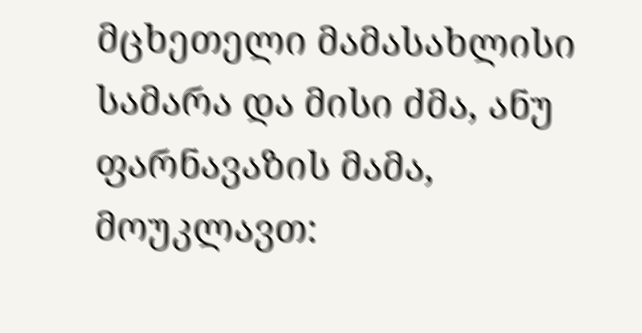მცხეთელი მამასახლისი სამარა და მისი ძმა, ანუ ფარნავაზის მამა, მოუკლავთ: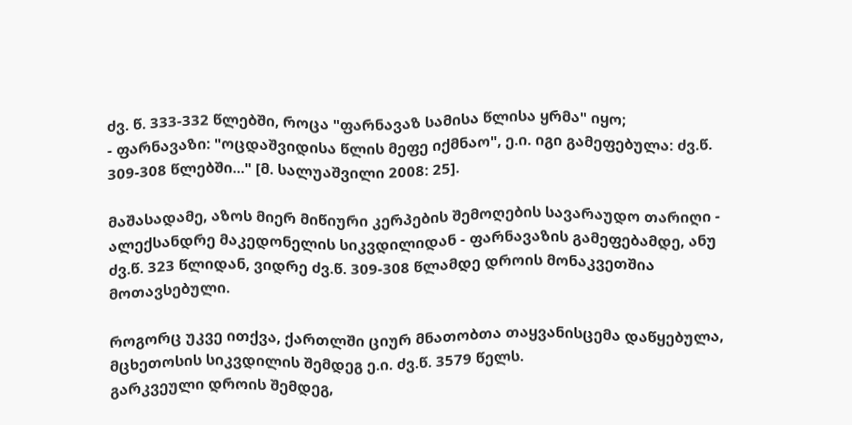ძვ. წ. 333-332 წლებში, როცა "ფარნავაზ სამისა წლისა ყრმა" იყო;
- ფარნავაზი: "ოცდაშვიდისა წლის მეფე იქმნაო", ე.ი. იგი გამეფებულა: ძვ.წ. 309-308 წლებში..." [მ. სალუაშვილი 2008: 25].

მაშასადამე, აზოს მიერ მიწიური კერპების შემოღების სავარაუდო თარიღი - ალექსანდრე მაკედონელის სიკვდილიდან - ფარნავაზის გამეფებამდე, ანუ ძვ.წ. 323 წლიდან, ვიდრე ძვ.წ. 309-308 წლამდე დროის მონაკვეთშია მოთავსებული.

როგორც უკვე ითქვა, ქართლში ციურ მნათობთა თაყვანისცემა დაწყებულა, მცხეთოსის სიკვდილის შემდეგ ე.ი. ძვ.წ. 3579 წელს.
გარკვეული დროის შემდეგ,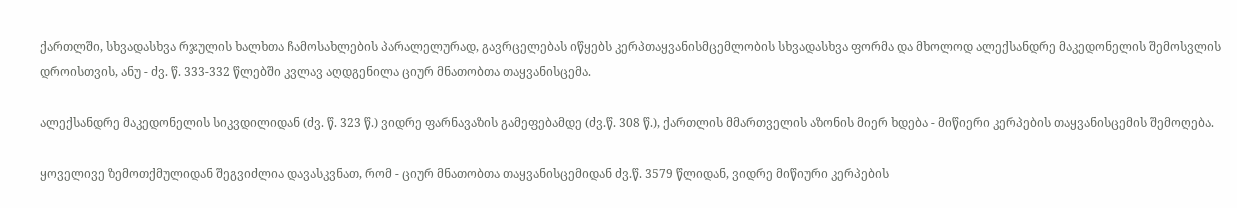ქართლში, სხვადასხვა რჯულის ხალხთა ჩამოსახლების პარალელურად, გავრცელებას იწყებს კერპთაყვანისმცემლობის სხვადასხვა ფორმა და მხოლოდ ალექსანდრე მაკედონელის შემოსვლის დროისთვის, ანუ - ძვ. წ. 333-332 წლებში კვლავ აღდგენილა ციურ მნათობთა თაყვანისცემა.

ალექსანდრე მაკედონელის სიკვდილიდან (ძვ. წ. 323 წ.) ვიდრე ფარნავაზის გამეფებამდე (ძვ.წ. 308 წ.), ქართლის მმართველის აზონის მიერ ხდება - მიწიერი კერპების თაყვანისცემის შემოღება.

ყოველივე ზემოთქმულიდან შეგვიძლია დავასკვნათ, რომ - ციურ მნათობთა თაყვანისცემიდან ძვ.წ. 3579 წლიდან, ვიდრე მიწიური კერპების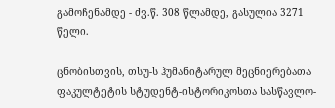გამოჩენამდე - ძვ.წ. 308 წლამდე, გასულია 3271 წელი.

ცნობისთვის, თსუ-ს ჰუმანიტარულ მეცნიერებათა ფაკულტეტის სტუდენტ-ისტორიკოსთა სასწავლო-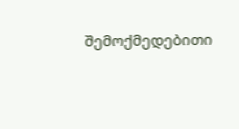შემოქმედებითი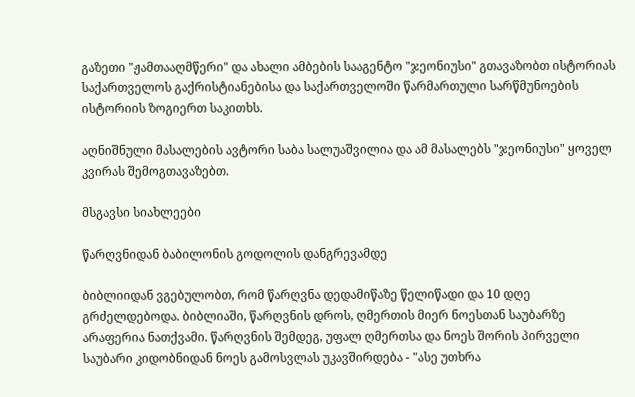გაზეთი "ჟამთააღმწერი" და ახალი ამბების სააგენტო "ჯეონიუსი" გთავაზობთ ისტორიას საქართველოს გაქრისტიანებისა და საქართველოში წარმართული სარწმუნოების ისტორიის ზოგიერთ საკითხს.

აღნიშნული მასალების ავტორი საბა სალუაშვილია და ამ მასალებს "ჯეონიუსი" ყოველ კვირას შემოგთავაზებთ.

მსგავსი სიახლეები

წარღვნიდან ბაბილონის გოდოლის დანგრევამდე

ბიბლიიდან ვგებულობთ, რომ წარღვნა დედამიწაზე წელიწადი და 10 დღე გრძელდებოდა. ბიბლიაში, წარღვნის დროს, ღმერთის მიერ ნოესთან საუბარზე არაფერია ნათქვამი. წარღვნის შემდეგ, უფალ ღმერთსა და ნოეს შორის პირველი საუბარი კიდობნიდან ნოეს გამოსვლას უკავშირდება - "ასე უთხრა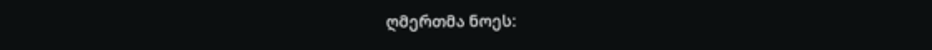ღმერთმა ნოეს: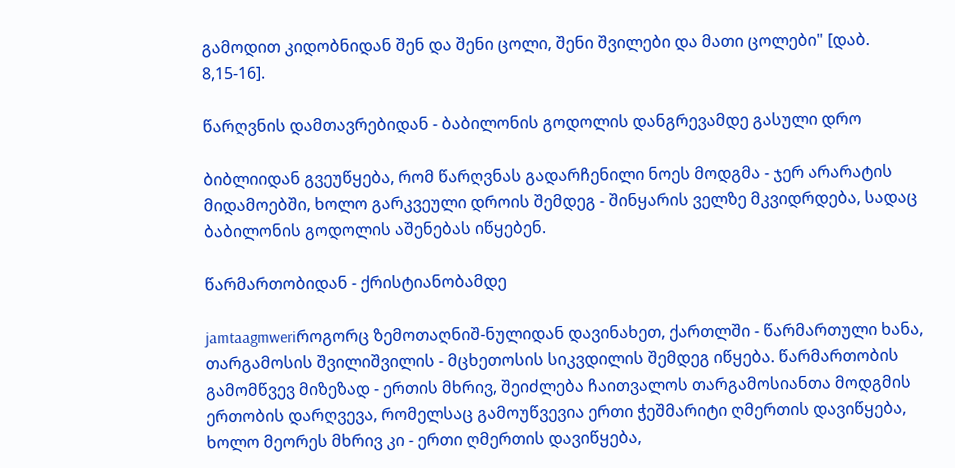გამოდით კიდობნიდან შენ და შენი ცოლი, შენი შვილები და მათი ცოლები" [დაბ. 8,15-16].

წარღვნის დამთავრებიდან - ბაბილონის გოდოლის დანგრევამდე გასული დრო

ბიბლიიდან გვეუწყება, რომ წარღვნას გადარჩენილი ნოეს მოდგმა - ჯერ არარატის მიდამოებში, ხოლო გარკვეული დროის შემდეგ - შინყარის ველზე მკვიდრდება, სადაც ბაბილონის გოდოლის აშენებას იწყებენ.

წარმართობიდან - ქრისტიანობამდე

jamtaagmweriროგორც ზემოთაღნიშ-ნულიდან დავინახეთ, ქართლში - წარმართული ხანა, თარგამოსის შვილიშვილის - მცხეთოსის სიკვდილის შემდეგ იწყება. წარმართობის გამომწვევ მიზეზად - ერთის მხრივ, შეიძლება ჩაითვალოს თარგამოსიანთა მოდგმის ერთობის დარღვევა, რომელსაც გამოუწვევია ერთი ჭეშმარიტი ღმერთის დავიწყება, ხოლო მეორეს მხრივ კი - ერთი ღმერთის დავიწყება,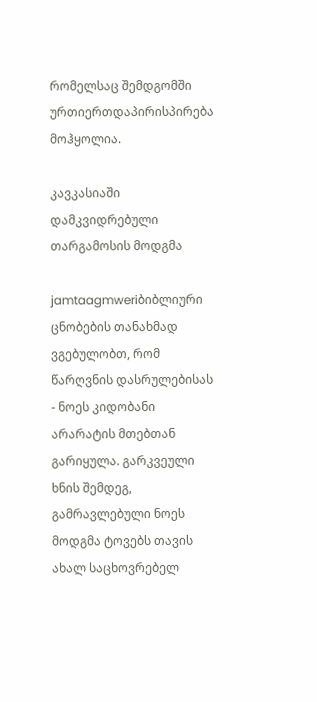რომელსაც შემდგომში ურთიერთდაპირისპირება მოჰყოლია.

კავკასიაში დამკვიდრებული თარგამოსის მოდგმა

jamtaagmweriბიბლიური ცნობების თანახმად ვგებულობთ, რომ წარღვნის დასრულებისას - ნოეს კიდობანი არარატის მთებთან გარიყულა. გარკვეული ხნის შემდეგ, გამრავლებული ნოეს მოდგმა ტოვებს თავის ახალ საცხოვრებელ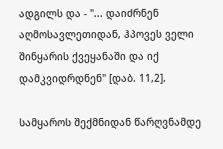ადგილს და - "... დაიძრნენ აღმოსავლეთიდან, ჰპოვეს ველი შინყარის ქვეყანაში და იქ დამკვიდრდნენ" [დაბ. 11,2].

სამყაროს შექმნიდან წარღვნამდე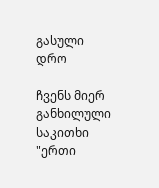გასული დრო

ჩვენს მიერ განხილული საკითხი "ერთი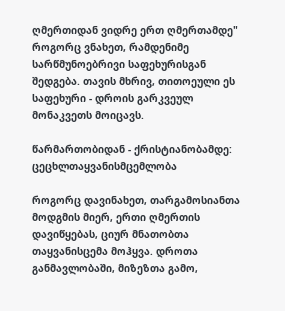ღმერთიდან ვიდრე ერთ ღმერთამდე" როგორც ვნახეთ, რამდენიმე სარწმუნოებრივი საფეხურისგან შედგება. თავის მხრივ, თითოეული ეს საფეხური - დროის გარკვეულ მონაკვეთს მოიცავს.

წარმართობიდან - ქრისტიანობამდე: ცეცხლთაყვანისმცემლობა

როგორც დავინახეთ, თარგამოსიანთა მოდგმის მიერ, ერთი ღმერთის დავიწყებას, ციურ მნათობთა თაყვანისცემა მოჰყვა. დროთა განმავლობაში, მიზეზთა გამო,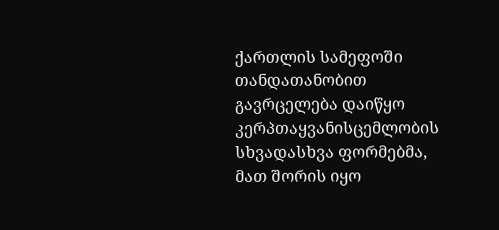ქართლის სამეფოში თანდათანობით გავრცელება დაიწყო კერპთაყვანისცემლობის სხვადასხვა ფორმებმა, მათ შორის იყო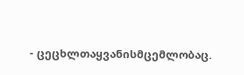- ცეცხლთაყვანისმცემლობაც.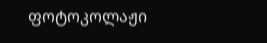ფოტოკოლაჟი